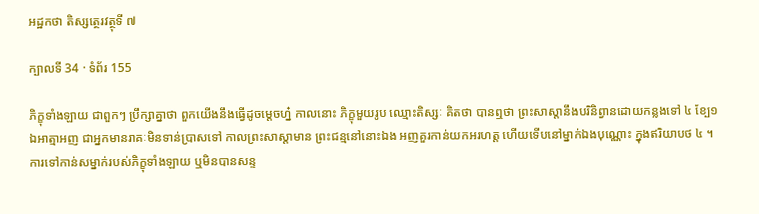អដ្ឋកថា តិស្សត្ថេរវត្ថុទី ៧

ក្បាលទី 34 · ទំព័រ 155

ភិក្ខុទាំងឡាយ ជាពួកៗ ប្រឹក្សាគ្នាថា ពួកយើងនឹងធ្វើដូចម្តេចហ្ន៎ កាលនោះ ភិក្ខុមួយរូប ឈ្មោះតិស្សៈ គិតថា បានឮថា ព្រះសាស្តានឹងបរិនិព្វានដោយកន្លងទៅ ៤ ខ្បែ១ ឯអាត្មាអញ ជាអ្នកមានរាគៈមិនទាន់ប្រាសទៅ កាលព្រះសាស្តាមាន ព្រះជន្មនៅនោះឯង អញគួរកាន់យកអរហត្ត ហើយទើបនៅម្នាក់ឯងបុណ្ណោះ ក្នុងឥរិយាបថ ៤ ។ ការទៅកាន់សម្នាក់របស់ភិក្ខុទាំងឡាយ ឬមិនបានសន្ទ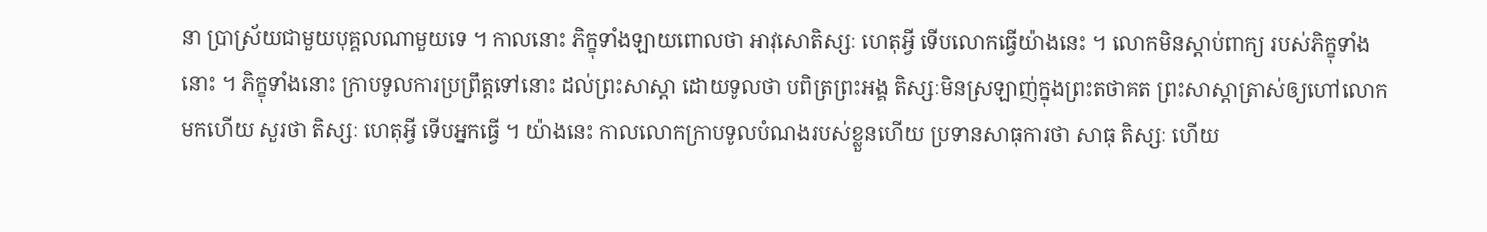នា ប្រាស្រ័យជាមួយបុគ្គលណាមួយទេ ។ កាលនោះ ភិក្ខុទាំងឡាយពោលថា អាវុសោតិស្សៈ ហេតុអ្វី ទើបលោកធ្វើយ៉ាងនេះ ។ លោកមិនស្តាប់ពាក្យ របស់ភិក្ខុទាំងនោះ ។ ភិក្ខុទាំងនោះ ក្រាបទូលការប្រព្រឹត្តទៅនោះ ដល់ព្រះសាស្តា ដោយទូលថា បពិត្រព្រះអង្គ តិស្សៈមិនស្រឡាញ់ក្នុងព្រះតថាគត ព្រះសាស្តាត្រាស់ឲ្យហៅលោកមកហើយ សួរថា តិស្សៈ ហេតុអ្វី ទើបអ្នកធ្វើ ។ យ៉ាងនេះ កាលលោកក្រាបទូលបំណងរបស់ខ្លួនហើយ ប្រទានសាធុការថា សាធុ តិស្សៈ ហើយ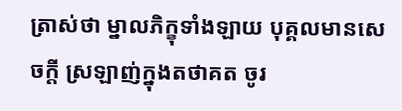ត្រាស់ថា ម្នាលភិក្ខុទាំងឡាយ បុគ្គលមានសេចក្តី ស្រឡាញ់ក្នុងតថាគត ចូរ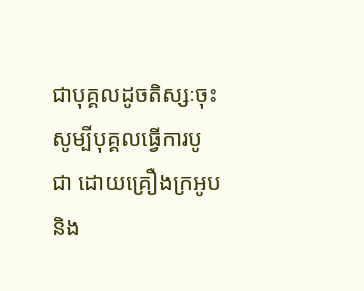ជាបុគ្គលដូចតិស្សៈចុះ សូម្បីបុគ្គលធ្វើការបូជា ដោយគ្រឿងក្រអូប និង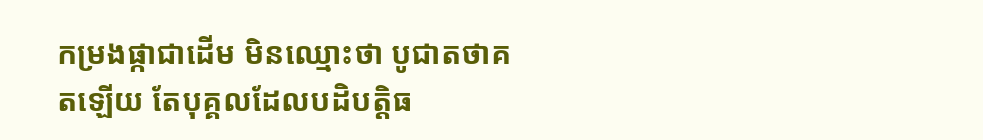កម្រងផ្កាជាដើម មិនឈ្មោះថា បូជាតថាគតឡើយ តែបុគ្គលដែលបដិបត្តិធ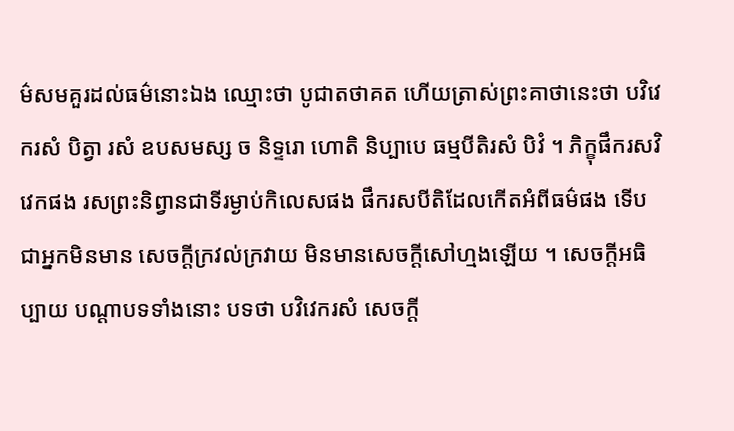ម៌សមគួរដល់ធម៌នោះឯង ឈ្មោះថា បូជាតថាគត ហើយត្រាស់ព្រះគាថានេះថា បវិវេករសំ បិត្វា រសំ ឧបសមស្ស ច និទ្ទរោ ហោតិ និប្បាបេ ធម្មបីតិរសំ បិវំ ។ ភិក្ខុផឹករសវិវេកផង រសព្រះនិព្វានជាទីរម្ងាប់កិលេសផង ផឹករសបីតិដែលកើតអំពីធម៌ផង ទើបជាអ្នកមិនមាន សេចក្តីក្រវល់ក្រវាយ មិនមានសេចក្តីសៅហ្មងឡើយ ។ សេចក្តីអធិប្បាយ បណ្តាបទទាំងនោះ បទថា បវិវេករសំ សេចក្តី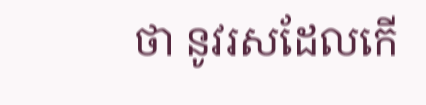ថា នូវរសដែលកើ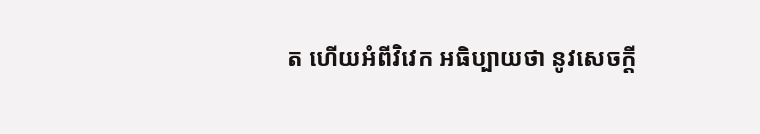ត ហើយអំពីវិវេក អធិប្បាយថា នូវសេចក្តី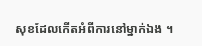សុខដែលកើតអំពីការនៅម្នាក់ឯង ។